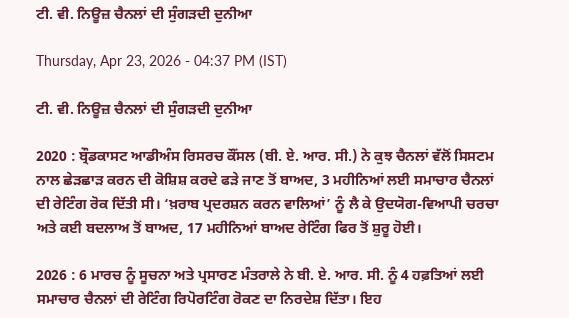ਟੀ. ਵੀ. ਨਿਊਜ਼ ਚੈਨਲਾਂ ਦੀ ਸੁੰਗੜਦੀ ਦੁਨੀਆ

Thursday, Apr 23, 2026 - 04:37 PM (IST)

ਟੀ. ਵੀ. ਨਿਊਜ਼ ਚੈਨਲਾਂ ਦੀ ਸੁੰਗੜਦੀ ਦੁਨੀਆ

2020 : ਬ੍ਰੌਡਕਾਸਟ ਆਡੀਅੰਸ ਰਿਸਰਚ ਕੌਂਸਲ (ਬੀ. ਏ. ਆਰ. ਸੀ.) ਨੇ ਕੁਝ ਚੈਨਲਾਂ ਵੱਲੋਂ ਸਿਸਟਮ ਨਾਲ ਛੇੜਛਾੜ ਕਰਨ ਦੀ ਕੋਸ਼ਿਸ਼ ਕਰਦੇ ਫੜੇ ਜਾਣ ਤੋਂ ਬਾਅਦ, 3 ਮਹੀਨਿਆਂ ਲਈ ਸਮਾਚਾਰ ਚੈਨਲਾਂ ਦੀ ਰੇਟਿੰਗ ਰੋਕ ਦਿੱਤੀ ਸੀ। ‘ਖ਼ਰਾਬ ਪ੍ਰਦਰਸ਼ਨ ਕਰਨ ਵਾਲਿਆਂ’ ਨੂੰ ਲੈ ਕੇ ਉਦਯੋਗ-ਵਿਆਪੀ ਚਰਚਾ ਅਤੇ ਕਈ ਬਦਲਾਅ ਤੋਂ ਬਾਅਦ, 17 ਮਹੀਨਿਆਂ ਬਾਅਦ ਰੇਟਿੰਗ ਫਿਰ ਤੋਂ ਸ਼ੁਰੂ ਹੋਈ।

2026 : 6 ਮਾਰਚ ਨੂੰ ਸੂਚਨਾ ਅਤੇ ਪ੍ਰਸਾਰਣ ਮੰਤਰਾਲੇ ਨੇ ਬੀ. ਏ. ਆਰ. ਸੀ. ਨੂੰ 4 ਹਫ਼ਤਿਆਂ ਲਈ ਸਮਾਚਾਰ ਚੈਨਲਾਂ ਦੀ ਰੇਟਿੰਗ ਰਿਪੋਰਟਿੰਗ ਰੋਕਣ ਦਾ ਨਿਰਦੇਸ਼ ਦਿੱਤਾ। ਇਹ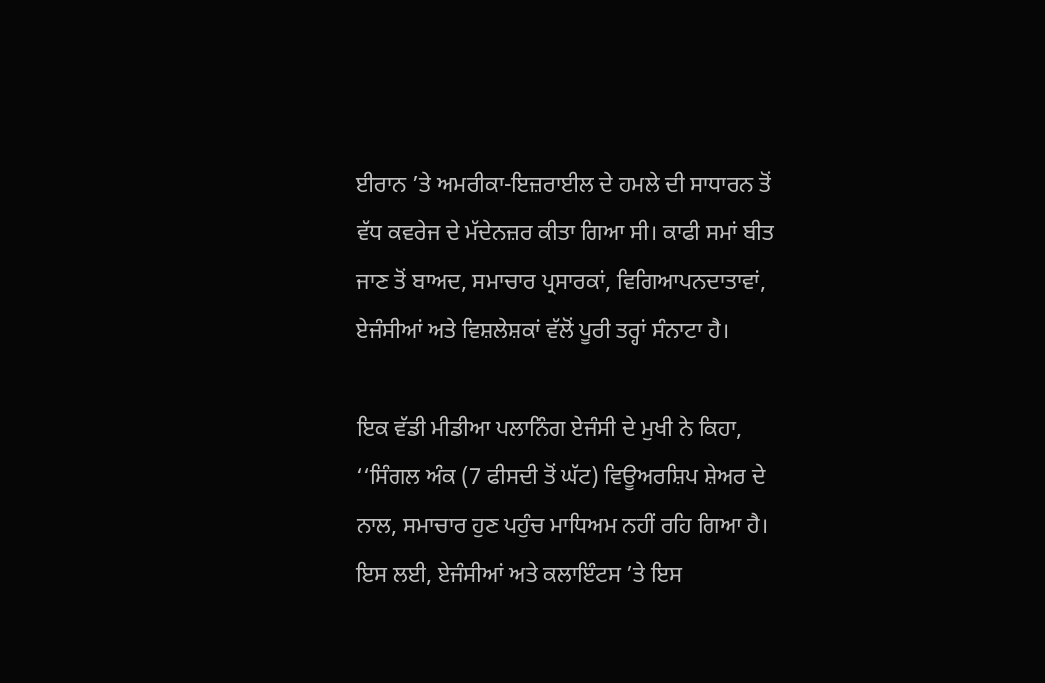ਈਰਾਨ ’ਤੇ ਅਮਰੀਕਾ-ਇਜ਼ਰਾਈਲ ਦੇ ਹਮਲੇ ਦੀ ਸਾਧਾਰਨ ਤੋਂ ਵੱਧ ਕਵਰੇਜ ਦੇ ਮੱਦੇਨਜ਼ਰ ਕੀਤਾ ਗਿਆ ਸੀ। ਕਾਫੀ ਸਮਾਂ ਬੀਤ ਜਾਣ ਤੋਂ ਬਾਅਦ, ਸਮਾਚਾਰ ਪ੍ਰਸਾਰਕਾਂ, ਵਿਗਿਆਪਨਦਾਤਾਵਾਂ, ਏਜੰਸੀਆਂ ਅਤੇ ਵਿਸ਼ਲੇਸ਼ਕਾਂ ਵੱਲੋਂ ਪੂਰੀ ਤਰ੍ਹਾਂ ਸੰਨਾਟਾ ਹੈ।

ਇਕ ਵੱਡੀ ਮੀਡੀਆ ਪਲਾਨਿੰਗ ਏਜੰਸੀ ਦੇ ਮੁਖੀ ਨੇ ਕਿਹਾ, ‘‘ਸਿੰਗਲ ਅੰਕ (7 ਫੀਸਦੀ ਤੋਂ ਘੱਟ) ਵਿਊਅਰਸ਼ਿਪ ਸ਼ੇਅਰ ਦੇ ਨਾਲ, ਸਮਾਚਾਰ ਹੁਣ ਪਹੁੰਚ ਮਾਧਿਅਮ ਨਹੀਂ ਰਹਿ ਗਿਆ ਹੈ। ਇਸ ਲਈ, ਏਜੰਸੀਆਂ ਅਤੇ ਕਲਾਇੰਟਸ ’ਤੇ ਇਸ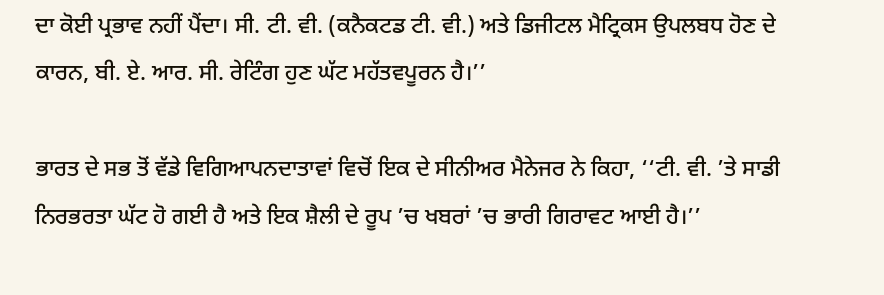ਦਾ ਕੋਈ ਪ੍ਰਭਾਵ ਨਹੀਂ ਪੈਂਦਾ। ਸੀ. ਟੀ. ਵੀ. (ਕਨੈਕਟਡ ਟੀ. ਵੀ.) ਅਤੇ ਡਿਜੀਟਲ ਮੈਟ੍ਰਿਕਸ ਉਪਲਬਧ ਹੋਣ ਦੇ ਕਾਰਨ, ਬੀ. ਏ. ਆਰ. ਸੀ. ਰੇਟਿੰਗ ਹੁਣ ਘੱਟ ਮਹੱਤਵਪੂਰਨ ਹੈ।’’

ਭਾਰਤ ਦੇ ਸਭ ਤੋਂ ਵੱਡੇ ਵਿਗਿਆਪਨਦਾਤਾਵਾਂ ਵਿਚੋਂ ਇਕ ਦੇ ਸੀਨੀਅਰ ਮੈਨੇਜਰ ਨੇ ਕਿਹਾ, ‘‘ਟੀ. ਵੀ. ’ਤੇ ਸਾਡੀ ਨਿਰਭਰਤਾ ਘੱਟ ਹੋ ਗਈ ਹੈ ਅਤੇ ਇਕ ਸ਼ੈਲੀ ਦੇ ਰੂਪ ’ਚ ਖਬਰਾਂ ’ਚ ਭਾਰੀ ਗਿਰਾਵਟ ਆਈ ਹੈ।’’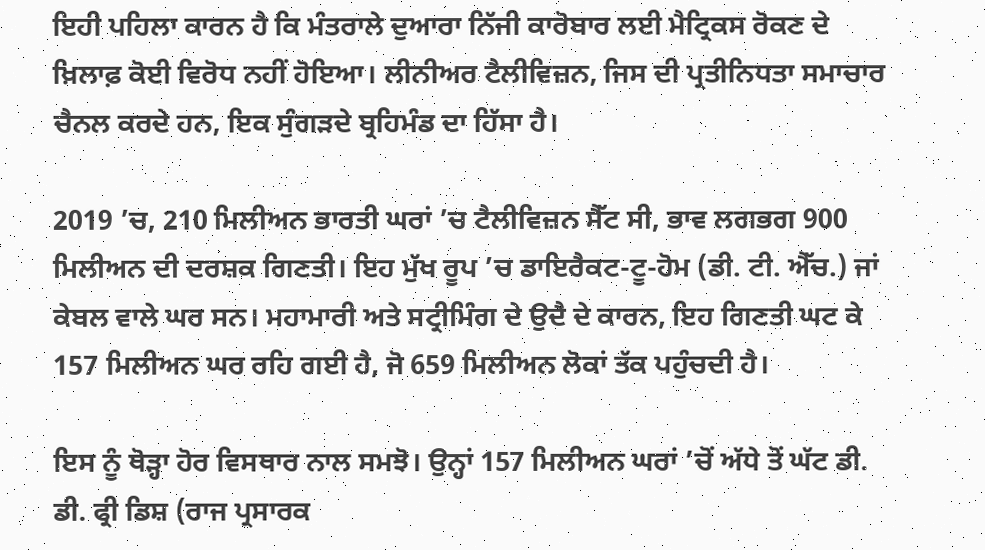ਇਹੀ ਪਹਿਲਾ ਕਾਰਨ ਹੈ ਕਿ ਮੰਤਰਾਲੇ ਦੁਆਰਾ ਨਿੱਜੀ ਕਾਰੋਬਾਰ ਲਈ ਮੈਟ੍ਰਿਕਸ ਰੋਕਣ ਦੇ ਖ਼ਿਲਾਫ਼ ਕੋਈ ਵਿਰੋਧ ਨਹੀਂ ਹੋਇਆ। ਲੀਨੀਅਰ ਟੈਲੀਵਿਜ਼ਨ, ਜਿਸ ਦੀ ਪ੍ਰਤੀਨਿਧਤਾ ਸਮਾਚਾਰ ਚੈਨਲ ਕਰਦੇ ਹਨ, ਇਕ ਸੁੰਗੜਦੇ ਬ੍ਰਹਿਮੰਡ ਦਾ ਹਿੱਸਾ ਹੈ।

2019 ’ਚ, 210 ਮਿਲੀਅਨ ਭਾਰਤੀ ਘਰਾਂ ’ਚ ਟੈਲੀਵਿਜ਼ਨ ਸੈੱਟ ਸੀ, ਭਾਵ ਲਗਭਗ 900 ਮਿਲੀਅਨ ਦੀ ਦਰਸ਼ਕ ਗਿਣਤੀ। ਇਹ ਮੁੱਖ ਰੂਪ ’ਚ ਡਾਇਰੈਕਟ-ਟੂ-ਹੋਮ (ਡੀ. ਟੀ. ਐੱਚ.) ਜਾਂ ਕੇਬਲ ਵਾਲੇ ਘਰ ਸਨ। ਮਹਾਮਾਰੀ ਅਤੇ ਸਟ੍ਰੀਮਿੰਗ ਦੇ ਉਦੈ ਦੇ ਕਾਰਨ, ਇਹ ਗਿਣਤੀ ਘਟ ਕੇ 157 ਮਿਲੀਅਨ ਘਰ ਰਹਿ ਗਈ ਹੈ, ਜੋ 659 ਮਿਲੀਅਨ ਲੋਕਾਂ ਤੱਕ ਪਹੁੰਚਦੀ ਹੈ।

ਇਸ ਨੂੰ ਥੋੜ੍ਹਾ ਹੋਰ ਵਿਸਥਾਰ ਨਾਲ ਸਮਝੋ। ਉਨ੍ਹਾਂ 157 ਮਿਲੀਅਨ ਘਰਾਂ ’ਚੋਂ ਅੱਧੇ ਤੋਂ ਘੱਟ ਡੀ. ਡੀ. ਫ੍ਰੀ ਡਿਸ਼ (ਰਾਜ ਪ੍ਰਸਾਰਕ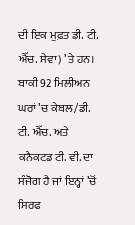ਦੀ ਇਕ ਮੁਫ਼ਤ ਡੀ. ਟੀ. ਐੱਚ. ਸੇਵਾ) ’ਤੇ ਹਨ। ਬਾਕੀ 92 ਮਿਲੀਅਨ ਘਰਾਂ ’ਚ ਕੇਬਲ/ਡੀ. ਟੀ. ਐੱਚ. ਅਤੇ ਕਨੈਕਟਡ ਟੀ. ਵੀ. ਦਾ ਸੰਜੋਗ ਹੈ ਜਾਂ ਇਨ੍ਹਾਂ ’ਚੋਂ ਸਿਰਫ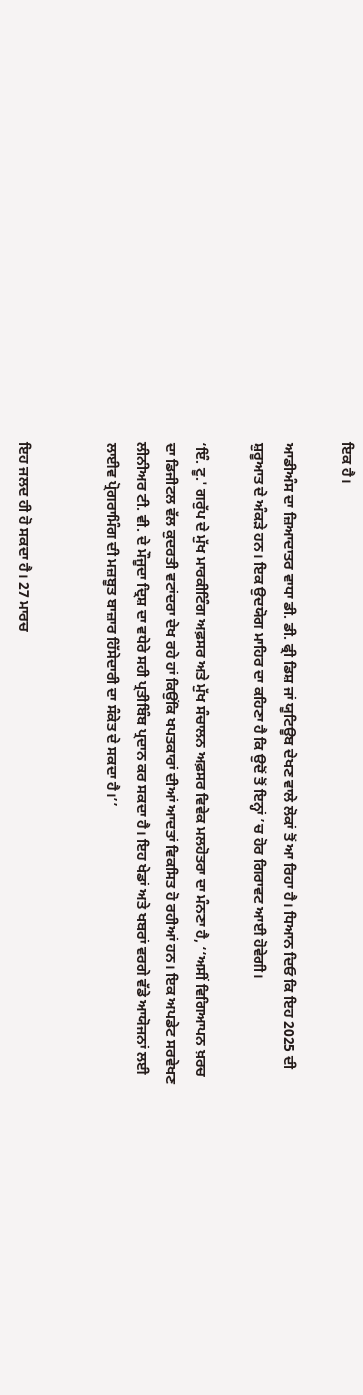ਇਕ ਹੈ।

ਆਡੀਅੰਸ ਦਾ ਜ਼ਿਆਦਾਤਰ ਵਾਧਾ ਡੀ. ਡੀ. ਫ੍ਰੀ ਡਿਸ਼ ਜਾਂ ਯੂਟਿਊਬ ਦੇਖਣ ਵਾਲੇ ਲੋਕਾਂ ਤੋਂ ਆ ਰਿਹਾ ਹੈ। ਧਿਆਨ ਦਿਓ ਕਿ ਇਹ 2025 ਦੀ ਸ਼ੁਰੂਆਤ ਦੇ ਅੰਕੜੇ ਹਨ। ਇਕ ਉਦਯੋਗ ਮਾਹਿਰ ਦਾ ਕਹਿਣਾ ਹੈ ਕਿ ਉਦੋਂ ਤੋਂ ਇਨ੍ਹਾਂ ’ਚ ਹੋਰ ਗਿਰਾਵਟ ਆਈ ਹੋਵੇਗੀ।

‘ਇੰ. ਟੂ.' ਗਰੁੱਪ ਦੇ ਮੁੱਖ ਮਾਰਕੀਟਿੰਗ ਅਫ਼ਸਰ ਅਤੇ ਮੁੱਖ ਸੰਚਾਲਨ ਅਫ਼ਸਰ ਵਿਵੇਕ ਮਲਹੋਤਰਾ ਦਾ ਮੰਨਣਾ ਹੈ, ‘‘ਅਸੀਂ ਵਿਗਿਆਪਨ ਖ਼ਰਚ ਦਾ ਡਿਜੀਟਲ ਵੱਲ ਕੁਦਰਤੀ ਵਟਾਂਦਰਾ ਦੇਖ ਰਹੇ ਹਾਂ ਕਿਉਂਕਿ ਖਪਤਕਾਰਾਂ ਦੀਆਂ ਆਦਤਾਂ ਵਿਕਸਿਤ ਹੋ ਰਹੀਆਂ ਹਨ। ਇਕ ਅਪਡੇਟ ਸਰਵੇਖਣ ਲੀਨੀਅਰ ਟੀ. ਵੀ. ਦੇ ਮੌਜੂਦਾ ਦ੍ਰਿਸ਼ ਦਾ ਵਧੇਰੇ ਸਹੀ ਪ੍ਰਤੀਬਿੰਬ ਪ੍ਰਦਾਨ ਕਰ ਸਕਦਾ ਹੈ। ਇਹ ਖੇਡਾਂ ਅਤੇ ਖਬਰਾਂ ਵਰਗੇ ਵੱਡੇ ਆਯੋਜਨਾਂ ਲਈ ਲਾਈਵ ਪ੍ਰੋਗਰਾਮਿੰਗ ਦੀ ਮਜ਼ਬੂਤ ਬਾਜ਼ਾਰ ਹਿੱਸੇਦਾਰੀ ਦਾ ਸੰਕੇਤ ਦੇ ਸਕਦਾ ਹੈ।’’


ਇਹ ਜਲਦ ਹੀ ਹੋ ਸਕਦਾ ਹੈ। 27 ਮਾਰਚ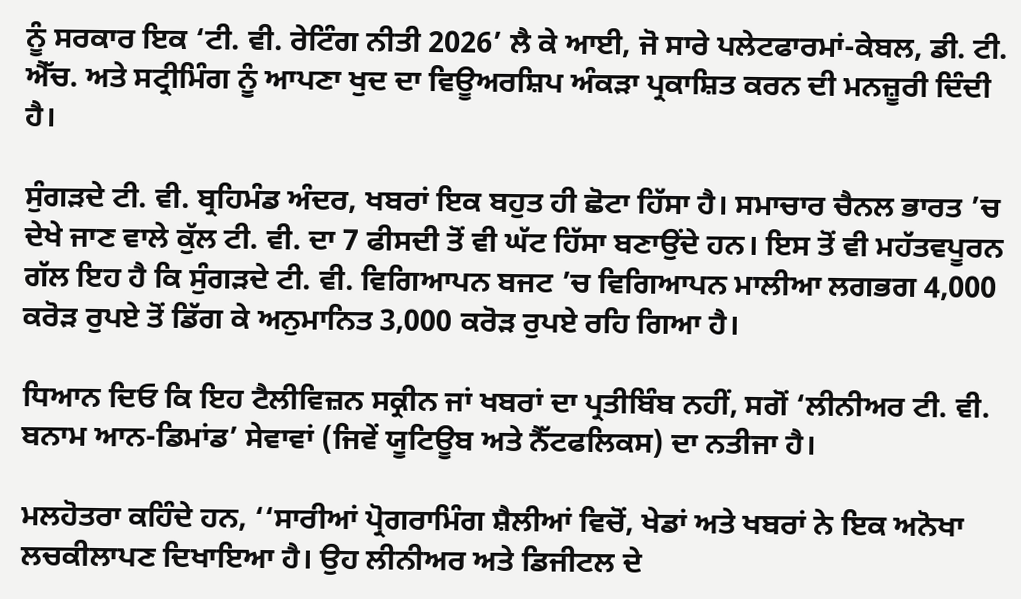ਨੂੰ ਸਰਕਾਰ ਇਕ ‘ਟੀ. ਵੀ. ਰੇਟਿੰਗ ਨੀਤੀ 2026’ ਲੈ ਕੇ ਆਈ, ਜੋ ਸਾਰੇ ਪਲੇਟਫਾਰਮਾਂ-ਕੇਬਲ, ਡੀ. ਟੀ. ਐੱਚ. ਅਤੇ ਸਟ੍ਰੀਮਿੰਗ ਨੂੰ ਆਪਣਾ ਖੁਦ ਦਾ ਵਿਊਅਰਸ਼ਿਪ ਅੰਕੜਾ ਪ੍ਰਕਾਸ਼ਿਤ ਕਰਨ ਦੀ ਮਨਜ਼ੂਰੀ ਦਿੰਦੀ ਹੈ।

ਸੁੰਗੜਦੇ ਟੀ. ਵੀ. ਬ੍ਰਹਿਮੰਡ ਅੰਦਰ, ਖਬਰਾਂ ਇਕ ਬਹੁਤ ਹੀ ਛੋਟਾ ਹਿੱਸਾ ਹੈ। ਸਮਾਚਾਰ ਚੈਨਲ ਭਾਰਤ ’ਚ ਦੇਖੇ ਜਾਣ ਵਾਲੇ ਕੁੱਲ ਟੀ. ਵੀ. ਦਾ 7 ਫੀਸਦੀ ਤੋਂ ਵੀ ਘੱਟ ਹਿੱਸਾ ਬਣਾਉਂਦੇ ਹਨ। ਇਸ ਤੋਂ ਵੀ ਮਹੱਤਵਪੂਰਨ ਗੱਲ ਇਹ ਹੈ ਕਿ ਸੁੰਗੜਦੇ ਟੀ. ਵੀ. ਵਿਗਿਆਪਨ ਬਜਟ ’ਚ ਵਿਗਿਆਪਨ ਮਾਲੀਆ ਲਗਭਗ 4,000 ਕਰੋੜ ਰੁਪਏ ਤੋਂ ਡਿੱਗ ਕੇ ਅਨੁਮਾਨਿਤ 3,000 ਕਰੋੜ ਰੁਪਏ ਰਹਿ ਗਿਆ ਹੈ।

ਧਿਆਨ ਦਿਓ ਕਿ ਇਹ ਟੈਲੀਵਿਜ਼ਨ ਸਕ੍ਰੀਨ ਜਾਂ ਖਬਰਾਂ ਦਾ ਪ੍ਰਤੀਬਿੰਬ ਨਹੀਂ, ਸਗੋਂ ‘ਲੀਨੀਅਰ ਟੀ. ਵੀ. ਬਨਾਮ ਆਨ-ਡਿਮਾਂਡ’ ਸੇਵਾਵਾਂ (ਜਿਵੇਂ ਯੂਟਿਊਬ ਅਤੇ ਨੈੱਟਫਲਿਕਸ) ਦਾ ਨਤੀਜਾ ਹੈ।

ਮਲਹੋਤਰਾ ਕਹਿੰਦੇ ਹਨ, ‘‘ਸਾਰੀਆਂ ਪ੍ਰੋਗਰਾਮਿੰਗ ਸ਼ੈਲੀਆਂ ਵਿਚੋਂ, ਖੇਡਾਂ ਅਤੇ ਖਬਰਾਂ ਨੇ ਇਕ ਅਨੋਖਾ ਲਚਕੀਲਾਪਣ ਦਿਖਾਇਆ ਹੈ। ਉਹ ਲੀਨੀਅਰ ਅਤੇ ਡਿਜੀਟਲ ਦੇ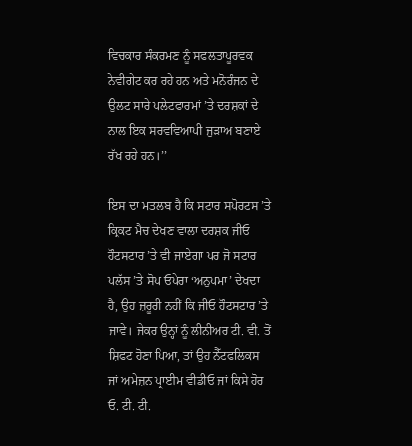ਵਿਚਕਾਰ ਸੰਕਰਮਣ ਨੂੰ ਸਫਲਤਾਪੂਰਵਕ ਨੇਵੀਗੇਟ ਕਰ ਰਹੇ ਹਨ ਅਤੇ ਮਨੋਰੰਜਨ ਦੇ ਉਲਟ ਸਾਰੇ ਪਲੇਟਫਾਰਮਾਂ ’ਤੇ ਦਰਸ਼ਕਾਂ ਦੇ ਨਾਲ ਇਕ ਸਰਵਵਿਆਪੀ ਜੁੜਾਅ ਬਣਾਏ ਰੱਖ ਰਹੇ ਹਨ।’’

ਇਸ ਦਾ ਮਤਲਬ ਹੈ ਕਿ ਸਟਾਰ ਸਪੋਰਟਸ ’ਤੇ ਕ੍ਰਿਕਟ ਮੈਚ ਦੇਖਣ ਵਾਲਾ ਦਰਸ਼ਕ ਜੀਓ ਹੌਟਸਟਾਰ ’ਤੇ ਵੀ ਜਾਏਗਾ ਪਰ ਜੋ ਸਟਾਰ ਪਲੱਸ ’ਤੇ ਸੋਪ ਓਪੇਰਾ ‘ਅਨੁਪਮਾ’ ਦੇਖਦਾ ਹੈ, ਉਹ ਜ਼ਰੂਰੀ ਨਹੀਂ ਕਿ ਜੀਓ ਹੌਟਸਟਾਰ ’ਤੇ ਜਾਵੇ। ਜੇਕਰ ਉਨ੍ਹਾਂ ਨੂੰ ਲੀਨੀਅਰ ਟੀ. ਵੀ. ਤੋਂ ਸ਼ਿਫਟ ਹੋਣਾ ਪਿਆ, ਤਾਂ ਉਹ ਨੈੱਟਫਲਿਕਸ ਜਾਂ ਅਮੇਜ਼ਨ ਪ੍ਰਾਈਮ ਵੀਡੀਓ ਜਾਂ ਕਿਸੇ ਹੋਰ ਓ. ਟੀ. ਟੀ.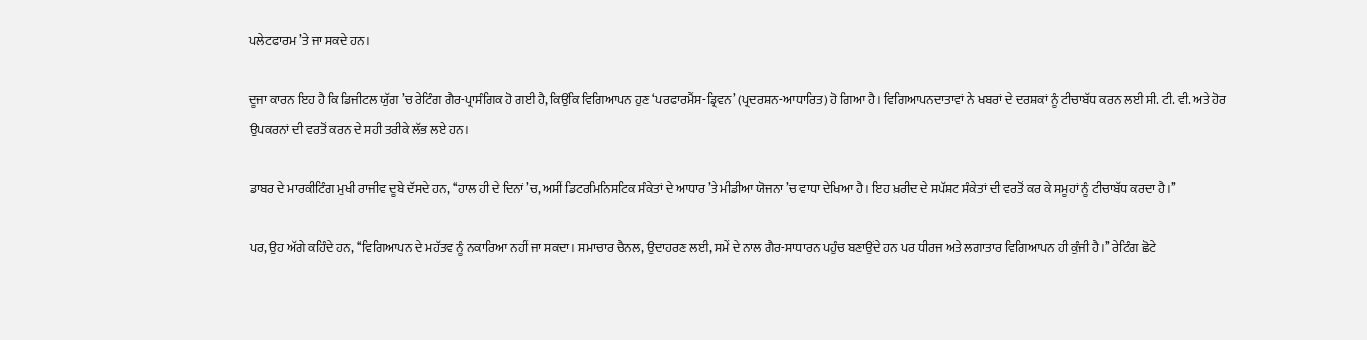ਪਲੇਟਫਾਰਮ ’ਤੇ ਜਾ ਸਕਦੇ ਹਨ।

ਦੂਜਾ ਕਾਰਨ ਇਹ ਹੈ ਕਿ ਡਿਜੀਟਲ ਯੁੱਗ ’ਚ ਰੇਟਿੰਗ ਗੈਰ-ਪ੍ਰਾਸੰਗਿਕ ਹੋ ਗਈ ਹੈ, ਕਿਉਂਕਿ ਵਿਗਿਆਪਨ ਹੁਣ ‘ਪਰਫਾਰਮੈਂਸ-ਡ੍ਰਿਵਨ’ (ਪ੍ਰਦਰਸ਼ਨ-ਆਧਾਰਿਤ) ਹੋ ਗਿਆ ਹੈ। ਵਿਗਿਆਪਨਦਾਤਾਵਾਂ ਨੇ ਖਬਰਾਂ ਦੇ ਦਰਸ਼ਕਾਂ ਨੂੰ ਟੀਚਾਬੱਧ ਕਰਨ ਲਈ ਸੀ. ਟੀ. ਵੀ. ਅਤੇ ਹੋਰ ਉਪਕਰਨਾਂ ਦੀ ਵਰਤੋਂ ਕਰਨ ਦੇ ਸਹੀ ਤਰੀਕੇ ਲੱਭ ਲਏ ਹਨ।

ਡਾਬਰ ਦੇ ਮਾਰਕੀਟਿੰਗ ਮੁਖੀ ਰਾਜੀਵ ਦੂਬੇ ਦੱਸਦੇ ਹਨ, ‘‘ਹਾਲ ਹੀ ਦੇ ਦਿਨਾਂ ’ਚ, ਅਸੀਂ ਡਿਟਰਮਿਨਿਸਟਿਕ ਸੰਕੇਤਾਂ ਦੇ ਆਧਾਰ ’ਤੇ ਮੀਡੀਆ ਯੋਜਨਾ ’ਚ ਵਾਧਾ ਦੇਖਿਆ ਹੈ। ਇਹ ਖ਼ਰੀਦ ਦੇ ਸਪੱਸ਼ਟ ਸੰਕੇਤਾਂ ਦੀ ਵਰਤੋਂ ਕਰ ਕੇ ਸਮੂਹਾਂ ਨੂੰ ਟੀਚਾਬੱਧ ਕਰਦਾ ਹੈ।’’

ਪਰ, ਉਹ ਅੱਗੇ ਕਹਿੰਦੇ ਹਨ, ‘‘ਵਿਗਿਆਪਨ ਦੇ ਮਹੱਤਵ ਨੂੰ ਨਕਾਰਿਆ ਨਹੀਂ ਜਾ ਸਕਦਾ। ਸਮਾਚਾਰ ਚੈਨਲ, ਉਦਾਹਰਣ ਲਈ, ਸਮੇਂ ਦੇ ਨਾਲ ਗੈਰ-ਸਾਧਾਰਨ ਪਹੁੰਚ ਬਣਾਉਂਦੇ ਹਨ ਪਰ ਧੀਰਜ ਅਤੇ ਲਗਾਤਾਰ ਵਿਗਿਆਪਨ ਹੀ ਕੁੰਜੀ ਹੈ।’’ ਰੇਟਿੰਗ ਛੋਟੇ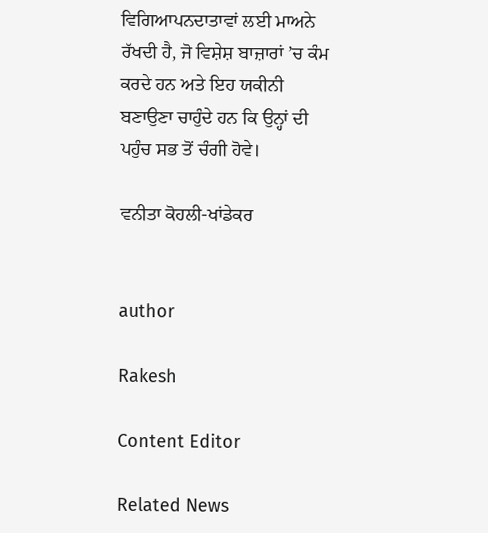ਵਿਗਿਆਪਨਦਾਤਾਵਾਂ ਲਈ ਮਾਅਨੇ ਰੱਖਦੀ ਹੈ, ਜੋ ਵਿਸ਼ੇਸ਼ ਬਾਜ਼ਾਰਾਂ ’ਚ ਕੰਮ ਕਰਦੇ ਹਨ ਅਤੇ ਇਹ ਯਕੀਨੀ ਬਣਾਉਣਾ ਚਾਹੁੰਦੇ ਹਨ ਕਿ ਉਨ੍ਹਾਂ ਦੀ ਪਹੁੰਚ ਸਭ ਤੋਂ ਚੰਗੀ ਹੋਵੇ।

ਵਨੀਤਾ ਕੋਹਲੀ-ਖਾਂਡੇਕਰ


author

Rakesh

Content Editor

Related News